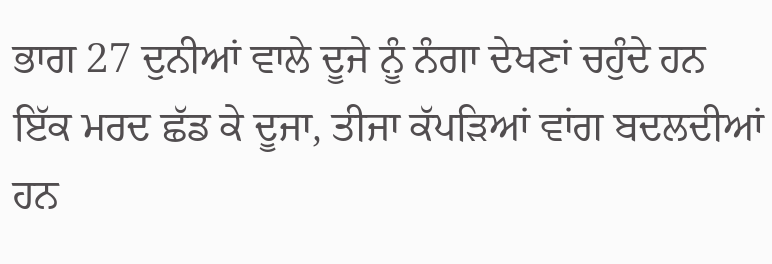ਭਾਗ 27 ਦੁਨੀਆਂ ਵਾਲੇ ਦੂਜੇ ਨੂੰ ਨੰਗਾ ਦੇਖਣਾਂ ਚਹੁੰਦੇ ਹਨ
ਇੱਕ ਮਰਦ ਛੱਡ ਕੇ ਦੂਜਾ, ਤੀਜਾ ਕੱਪੜਿਆਂ ਵਾਂਗ ਬਦਲਦੀਆਂ ਹਨ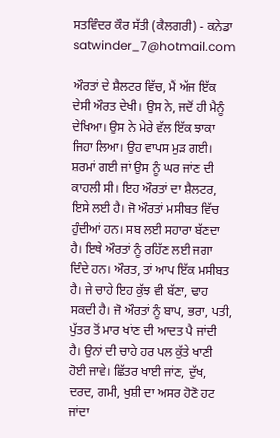ਸਤਵਿੰਦਰ ਕੌਰ ਸੱਤੀ (ਕੈਲਗਰੀ) - ਕਨੇਡਾ
satwinder_7@hotmail.com

ਔਰਤਾਂ ਦੇ ਸ਼ੈਲਟਰ ਵਿੱਚ, ਮੈਂ ਅੱਜ ਇੱਕ ਦੇਸੀ ਔਰਤ ਦੇਖੀ। ਉਸ ਨੇ, ਜਦੋਂ ਹੀ ਮੈਨੂੰ ਦੇਖਿਆ। ਉਸ ਨੇ ਮੇਰੇ ਵੱਲ ਇੱਕ ਝਾਕਾ ਜਿਹਾ ਲਿਆ। ਉਹ ਵਾਪਸ ਮੁੜ ਗਈ। ਸ਼ਰਮਾਂ ਗਈ ਜਾਂ ਉਸ ਨੂੰ ਘਰ ਜਾਂਣ ਦੀ ਕਾਹਲੀ ਸੀ। ਇਹ ਔਰਤਾਂ ਦਾ ਸ਼ੈਲਟਰ, ਇਸੇ ਲਈ ਹੈ। ਜੋ ਔਰਤਾਂ ਮਸੀਬਤ ਵਿੱਚ ਹੁੰਦੀਆਂ ਹਨ। ਸਬ ਲਈ ਸਹਾਰਾ ਬੱਣਦਾ ਹੈ। ਇਥੇ ਔਰਤਾਂ ਨੂੰ ਰਹਿੱਣ ਲਈ ਜਗਾ ਦਿੰਦੇ ਹਨ। ਔਰਤ, ਤਾਂ ਆਪ ਇੱਕ ਮਸੀਬਤ ਹੈ। ਜੇ ਚਾਹੇ ਇਹ ਕੁੱਝ ਵੀ ਬੱਣਾ, ਢਾਹ ਸਕਦੀ ਹੈ। ਜੋ ਔਰਤਾਂ ਨੂੰ ਬਾਪ, ਭਰਾ, ਪਤੀ, ਪੁੱਤਰ ਤੋਂ ਮਾਰ ਖਾਂਣ ਦੀ ਆਦਤ ਪੈ ਜਾਂਦੀ ਹੈ। ਉਨਾਂ ਦੀ ਚਾਹੇ ਹਰ ਪਲ ਕੁੱਤੇ ਖਾਣੀ ਹੋਈ ਜਾਵੇ। ਛਿੱਤਰ ਖਾਈ ਜਾਂਣ, ਦੁੱਖ, ਦਰਦ, ਗਮੀ, ਖੁਸ਼ੀ ਦਾ ਅਸਰ ਹੋਣੋ ਹਟ ਜਾਂਦਾ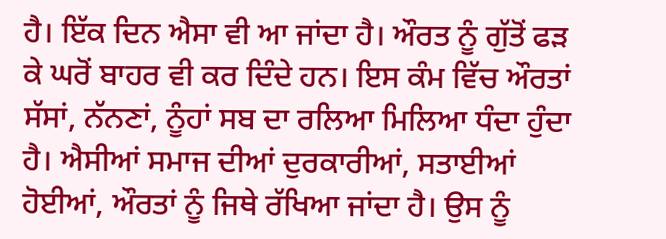ਹੈ। ਇੱਕ ਦਿਨ ਐਸਾ ਵੀ ਆ ਜਾਂਦਾ ਹੈ। ਔਰਤ ਨੂੰ ਗੁੱਤੋਂ ਫੜ ਕੇ ਘਰੋਂ ਬਾਹਰ ਵੀ ਕਰ ਦਿੰਦੇ ਹਨ। ਇਸ ਕੰਮ ਵਿੱਚ ਔਰਤਾਂ ਸੱਸਾਂ, ਨੱਨਣਾਂ, ਨੂੰਹਾਂ ਸਬ ਦਾ ਰਲਿਆ ਮਿਲਿਆ ਧੰਦਾ ਹੁੰਦਾ ਹੈ। ਐਸੀਆਂ ਸਮਾਜ ਦੀਆਂ ਦੁਰਕਾਰੀਆਂ, ਸਤਾਈਆਂ ਹੋਈਆਂ, ਔਰਤਾਂ ਨੂੰ ਜਿਥੇ ਰੱਖਿਆ ਜਾਂਦਾ ਹੈ। ਉਸ ਨੂੰ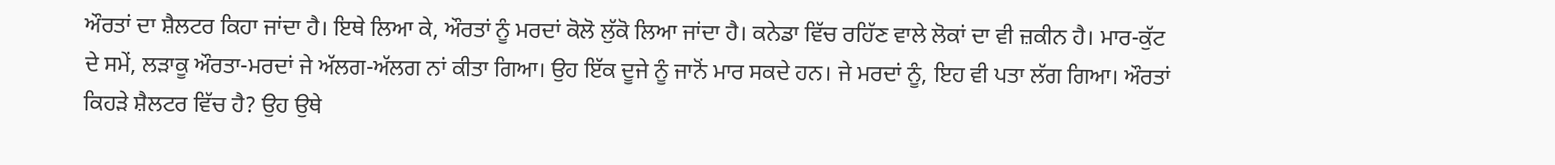ਔਰਤਾਂ ਦਾ ਸ਼ੈਲਟਰ ਕਿਹਾ ਜਾਂਦਾ ਹੈ। ਇਥੇ ਲਿਆ ਕੇ, ਔਰਤਾਂ ਨੂੰ ਮਰਦਾਂ ਕੋਲੋ ਲੁੱਕੋ ਲਿਆ ਜਾਂਦਾ ਹੈ। ਕਨੇਡਾ ਵਿੱਚ ਰਹਿੱਣ ਵਾਲੇ ਲੋਕਾਂ ਦਾ ਵੀ ਜ਼ਕੀਨ ਹੈ। ਮਾਰ-ਕੁੱਟ ਦੇ ਸਮੇਂ, ਲੜਾਕੂ ਔਰਤਾ-ਮਰਦਾਂ ਜੇ ਅੱਲਗ-ਅੱਲਗ ਨਾਂ ਕੀਤਾ ਗਿਆ। ਉਹ ਇੱਕ ਦੂਜੇ ਨੂੰ ਜਾਨੋਂ ਮਾਰ ਸਕਦੇ ਹਨ। ਜੇ ਮਰਦਾਂ ਨੂੰ, ਇਹ ਵੀ ਪਤਾ ਲੱਗ ਗਿਆ। ਔਰਤਾਂ ਕਿਹੜੇ ਸ਼ੈਲਟਰ ਵਿੱਚ ਹੈ? ਉਹ ਉਥੇ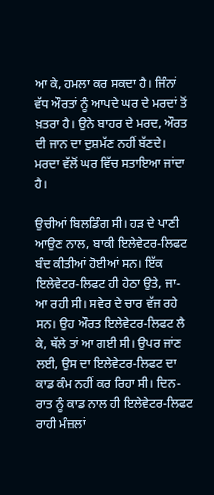ਆ ਕੇ, ਹਮਲਾ ਕਰ ਸਕਦਾ ਹੈ। ਜਿੰਨਾਂ ਵੱਧ ਔਰਤਾਂ ਨੂੰ ਆਪਦੇ ਘਰ ਦੇ ਮਰਦਾਂ ਤੋਂ ਖ਼ਤਰਾ ਹੈ। ਉਨੇ ਬਾਹਰ ਦੇ ਮਰਦ, ਔਰਤ ਦੀ ਜਾਨ ਦਾ ਦੁਸ਼ਮੱਣ ਨਹੀਂ ਬੱਣਦੇ। ਮਰਦਾ ਵੱਲੋਂ ਘਰ ਵਿੱਚ ਸਤਾਇਆ ਜਾਂਦਾ ਹੈ।

ਉਚੀਆਂ ਬਿਲਡਿੰਗ ਸੀ। ਹੜ ਦੇ ਪਾਣੀ ਆਉਣ ਨਾਲ, ਬਾਕੀ ਇਲੇਵੇਟਰ-ਲਿਫਟ ਬੰਦ ਕੀਤੀਆਂ ਹੋਈਆਂ ਸਨ। ਇੱਕ ਇਲੇਵੇਟਰ-ਲਿਫਟ ਹੀ ਹੇਠਾ ਉਤੇ, ਜਾ-ਆ ਰਹੀ ਸੀ। ਸਵੇਰ ਦੇ ਚਾਰ ਵੱਜ ਰਹੇ ਸਨ। ਉਹ ਔਰਤ ਇਲੇਵੇਟਰ-ਲਿਫਟ ਲੈ ਕੇ, ਥੱਲੇ ਤਾਂ ਆ ਗਈ ਸੀ। ਉਪਰ ਜਾਂਣ ਲਈ, ਉਸ ਦਾ ਇਲੇਵੇਟਰ-ਲਿਫਟ ਦਾ ਕਾਡ ਕੰਮ ਨਹੀਂ ਕਰ ਰਿਹਾ ਸੀ। ਦਿਨ-ਰਾਤ ਨੂੰ ਕਾਡ ਨਾਲ ਹੀ ਇਲੇਵੇਟਰ-ਲਿਫਟ ਰਾਹੀ ਮੰਜ਼ਲਾਂ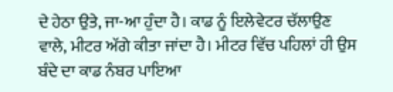ਦੇ ਹੇਠਾ ਉਤੇ, ਜਾ-ਆ ਹੁੰਦਾ ਹੈ। ਕਾਡ ਨੂੰ ਇਲੇਵੇਟਰ ਚੱਲਾਉਣ ਵਾਲੇ, ਮੀਟਰ ਅੱਗੇ ਕੀਤਾ ਜਾਂਦਾ ਹੈ। ਮੀਟਰ ਵਿੱਚ ਪਹਿਲਾਂ ਹੀ ਉਸ ਬੰਦੇ ਦਾ ਕਾਡ ਨੰਬਰ ਪਾਇਆ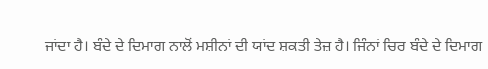ਜਾਂਦਾ ਹੈ। ਬੰਦੇ ਦੇ ਦਿਮਾਗ ਨਾਲੋਂ ਮਸ਼ੀਨਾਂ ਦੀ ਯਾਂਦ ਸ਼ਕਤੀ ਤੇਜ਼ ਹੈ। ਜਿੰਨਾਂ ਚਿਰ ਬੰਦੇ ਦੇ ਦਿਮਾਗ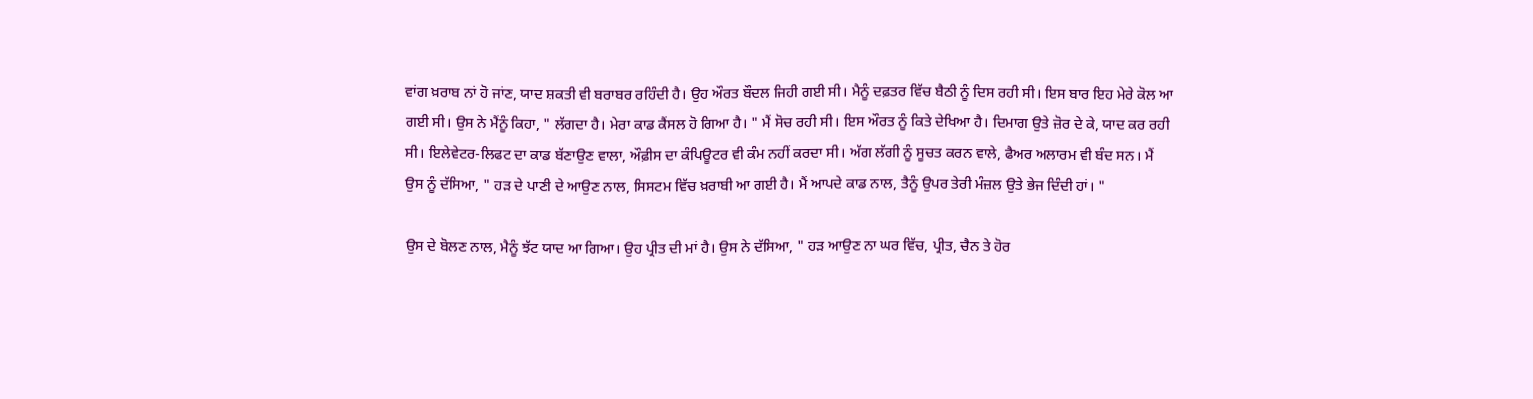ਵਾਂਗ ਖ਼ਰਾਬ ਨਾਂ ਹੋ ਜਾਂਣ, ਯਾਦ ਸ਼ਕਤੀ ਵੀ ਬਰਾਬਰ ਰਹਿੰਦੀ ਹੈ। ਉਹ ਔਰਤ ਬੌਦਲ ਜਿਹੀ ਗਈ ਸੀ। ਮੈਨੂੰ ਦਫ਼ਤਰ ਵਿੱਚ ਬੈਠੀ ਨੂੰ ਦਿਸ ਰਹੀ ਸੀ। ਇਸ ਬਾਰ ਇਹ ਮੇਰੇ ਕੋਲ ਆ ਗਈ ਸੀ। ਉਸ ਨੇ ਮੈਂਨੂੰ ਕਿਹਾ, " ਲੱਗਦਾ ਹੈ। ਮੇਰਾ ਕਾਡ ਕੈਂਸਲ ਹੋ ਗਿਆ ਹੈ। " ਮੈਂ ਸੋਚ ਰਹੀ ਸੀ। ਇਸ ਔਰਤ ਨੂੰ ਕਿਤੇ ਦੇਖਿਆ ਹੈ। ਦਿਮਾਗ ਉਤੇ ਜ਼ੋਰ ਦੇ ਕੇ, ਯਾਦ ਕਰ ਰਹੀ ਸੀ। ਇਲੇਵੇਟਰ-ਲਿਫਟ ਦਾ ਕਾਡ ਬੱਣਾਉਣ ਵਾਲਾ, ਔਫ਼ੀਸ ਦਾ ਕੰਪਿਊਟਰ ਵੀ ਕੰਮ ਨਹੀਂ ਕਰਦਾ ਸੀ। ਅੱਗ ਲੱਗੀ ਨੂੰ ਸੂਚਤ ਕਰਨ ਵਾਲੇ, ਫੈਅਰ ਅਲਾਰਮ ਵੀ ਬੰਦ ਸਨ। ਮੈਂ ਉਸ ਨੂੰ ਦੱਸਿਆ, " ਹੜ ਦੇ ਪਾਣੀ ਦੇ ਆਉਣ ਨਾਲ, ਸਿਸਟਮ ਵਿੱਚ ਖ਼ਰਾਬੀ ਆ ਗਈ ਹੈ। ਮੈਂ ਆਪਦੇ ਕਾਡ ਨਾਲ, ਤੈਨੂੰ ਉਪਰ ਤੇਰੀ ਮੰਜ਼ਲ ਉਤੇ ਭੇਜ ਦਿੰਦੀ ਹਾਂ। "

ਉਸ ਦੇ ਬੋਲਣ ਨਾਲ, ਮੈਨੂੰ ਝੱਟ ਯਾਦ ਆ ਗਿਆ। ਉਹ ਪ੍ਰੀਤ ਦੀ ਮਾਂ ਹੈ। ਉਸ ਨੇ ਦੱਸਿਆ, " ਹੜ ਆਉਣ ਨਾ ਘਰ ਵਿੱਚ, ਪ੍ਰੀਤ, ਚੈਨ ਤੇ ਹੋਰ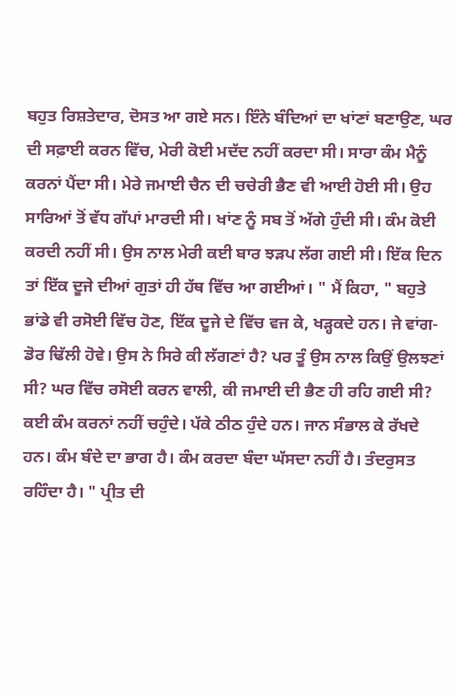ਬਹੁਤ ਰਿਸ਼ਤੇਦਾਰ, ਦੋਸਤ ਆ ਗਏ ਸਨ। ਇੰਨੇ ਬੰਦਿਆਂ ਦਾ ਖਾਂਣਾਂ ਬਣਾਉਣ, ਘਰ ਦੀ ਸਫ਼ਾਈ ਕਰਨ ਵਿੱਚ, ਮੇਰੀ ਕੋਈ ਮਦੱਦ ਨਹੀਂ ਕਰਦਾ ਸੀ। ਸਾਰਾ ਕੰਮ ਮੈਨੂੰ ਕਰਨਾਂ ਪੈਂਦਾ ਸੀ। ਮੇਰੇ ਜਮਾਈ ਚੈਨ ਦੀ ਚਚੇਰੀ ਭੈਣ ਵੀ ਆਈ ਹੋਈ ਸੀ। ਉਹ ਸਾਰਿਆਂ ਤੋਂ ਵੱਧ ਗੱਪਾਂ ਮਾਰਦੀ ਸੀ। ਖਾਂਣ ਨੂੰ ਸਬ ਤੋਂ ਅੱਗੇ ਹੁੰਦੀ ਸੀ। ਕੰਮ ਕੋਈ ਕਰਦੀ ਨਹੀਂ ਸੀ। ਉਸ ਨਾਲ ਮੇਰੀ ਕਈ ਬਾਰ ਝੜਪ ਲੱਗ ਗਈ ਸੀ। ਇੱਕ ਦਿਨ ਤਾਂ ਇੱਕ ਦੂਜੇ ਦੀਆਂ ਗੁਤਾਂ ਹੀ ਹੱਥ ਵਿੱਚ ਆ ਗਈਆਂ। " ਮੈਂ ਕਿਹਾ, " ਬਹੁਤੇ ਭਾਂਡੇ ਵੀ ਰਸੋਈ ਵਿੱਚ ਹੋਣ, ਇੱਕ ਦੂਜੇ ਦੇ ਵਿੱਚ ਵਜ ਕੇ, ਖੜ੍ਹਕਦੇ ਹਨ। ਜੇ ਵਾਂਗ-ਡੋਰ ਢਿੱਲੀ ਹੋਵੇ। ਉਸ ਨੇ ਸਿਰੇ ਕੀ ਲੱਗਣਾਂ ਹੈ? ਪਰ ਤੂੰ ਉਸ ਨਾਲ ਕਿਉਂ ਉਲਝਣਾਂ ਸੀ? ਘਰ ਵਿੱਚ ਰਸੋਈ ਕਰਨ ਵਾਲੀ, ਕੀ ਜਮਾਈ ਦੀ ਭੈਣ ਹੀ ਰਹਿ ਗਈ ਸੀ? ਕਈ ਕੰਮ ਕਰਨਾਂ ਨਹੀਂ ਚਹੁੰਦੇ। ਪੱਕੇ ਠੀਠ ਹੁੰਦੇ ਹਨ। ਜਾਨ ਸੰਭਾਲ ਕੇ ਰੱਖਦੇ ਹਨ। ਕੰਮ ਬੰਦੇ ਦਾ ਭਾਗ ਹੈ। ਕੰਮ ਕਰਦਾ ਬੰਦਾ ਘੱਸਦਾ ਨਹੀਂ ਹੈ। ਤੰਦਰੁਸਤ ਰਹਿੰਦਾ ਹੈ। " ਪ੍ਰੀਤ ਦੀ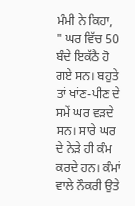ਮੰਮੀ ਨੇ ਕਿਹਾ, " ਘਰ ਵਿੱਚ 50 ਬੰਦੇ ਇਕੱਠੈ ਹੋ ਗਏ ਸਨ। ਬਹੁਤੇ ਤਾਂ ਖਾਂਣ-ਪੀਣ ਦੇ ਸਮੇਂ ਘਰ ਵੜਦੇ ਸਨ। ਸਾਰੇ ਘਰ ਦੇ ਨੇੜੇ ਹੀ ਕੰਮ ਕਰਦੇ ਹਨ। ਕੰਮਾਂ ਵਾਲੇ ਨੌਕਰੀ ਉਤੇ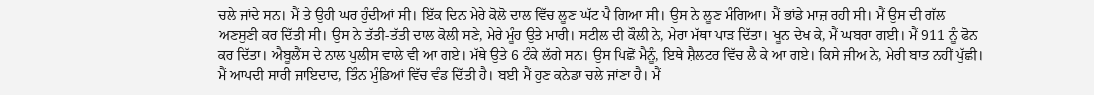ਚਲੇ ਜਾਂਦੇ ਸਨ। ਮੈਂ ਤੇ ਉਹੀ ਘਰ ਹੁੰਦੀਆਂ ਸੀ। ਇੱਕ ਦਿਨ ਮੇਰੇ ਕੋਲੋ ਦਾਲ ਵਿੱਚ ਲੂਣ ਘੱਟ ਪੈ ਗਿਆ ਸੀ। ਉਸ ਨੇ ਲੂਣ ਮੰਗਿਆ। ਮੈਂ ਭਾਂਡੇ ਮਾਜ਼ ਰਹੀ ਸੀ। ਮੈਂ ਉਸ ਦੀ ਗੱਲ ਅਣਸੁਣੀ ਕਰ ਦਿੱਤੀ ਸੀ। ਉਸ ਨੇ ਤੱਤੀ-ਤੱਤੀ ਦਾਲ ਕੋਲੀ ਸਣੇ, ਮੇਰੇ ਮੂੰਹ ਉਤੇ ਮਾਰੀ। ਸਟੀਲ ਦੀ ਕੌਲੀ ਨੇ, ਮੇਰਾ ਮੱਥਾ ਪਾੜ ਦਿੱਤਾ। ਖੂਨ ਦੇਖ ਕੇ, ਮੈਂ ਘਬਰਾ ਗਈ। ਮੈਂ 911 ਨੂੰ ਫੋਨ ਕਰ ਦਿੱਤਾ। ਐਬੂਲੈਂਸ ਦੇ ਨਾਲ ਪੁਲੀਸ ਵਾਲੇ ਵੀ ਆ ਗਏ। ਮੱਥੇ ਉਤੇ 6 ਟੰਕੇ ਲੱਗੇ ਸਨ। ਉਸ ਪਿਛੋਂ ਮੈਨੂੰ, ਇਥੇ ਸ਼ੈਲਟਰ ਵਿੱਚ ਲੈ ਕੇ ਆ ਗਏ। ਕਿਸੇ ਜੀਅ ਨੇ, ਮੇਰੀ ਬਾਤ ਨਹੀਂ ਪੁੱਛੀ। ਮੈਂ ਆਪਦੀ ਸਾਰੀ ਜਾਇਦਾਦ, ਤਿੰਨ ਮੁੰਡਿਆਂ ਵਿੱਚ ਵੰਡ ਦਿੱਤੀ ਹੈ। ਬਈ ਮੈਂ ਹੁਣ ਕਨੇਡਾ ਚਲੇ ਜਾਂਣਾ ਹੈ। ਮੈਂ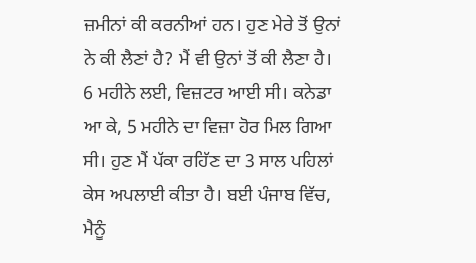ਜ਼ਮੀਨਾਂ ਕੀ ਕਰਨੀਆਂ ਹਨ। ਹੁਣ ਮੇਰੇ ਤੋਂ ਉਨਾਂ ਨੇ ਕੀ ਲੈਣਾਂ ਹੈ? ਮੈਂ ਵੀ ਉਨਾਂ ਤੋਂ ਕੀ ਲੈਣਾ ਹੈ। 6 ਮਹੀਨੇ ਲਈ, ਵਿਜ਼ਟਰ ਆਈ ਸੀ। ਕਨੇਡਾ ਆ ਕੇ, 5 ਮਹੀਨੇ ਦਾ ਵਿਜ਼ਾ ਹੋਰ ਮਿਲ ਗਿਆ ਸੀ। ਹੁਣ ਮੈਂ ਪੱਕਾ ਰਹਿੱਣ ਦਾ 3 ਸਾਲ ਪਹਿਲਾਂ ਕੇਸ ਅਪਲਾਈ ਕੀਤਾ ਹੈ। ਬਈ ਪੰਜਾਬ ਵਿੱਚ, ਮੈਨੂੰ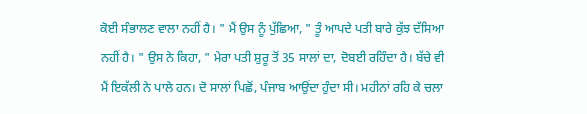ਕੋਈ ਸੰਭਾਲਣ ਵਾਲਾ ਨਹੀਂ ਹੈ। " ਮੈਂ ਉਸ ਨੂੰ ਪੁੱਛਿਆ, " ਤੂੰ ਆਪਦੇ ਪਤੀ ਬਾਰੇ ਕੁੱਝ ਦੱਸਿਆ ਨਹੀਂ ਹੈ। " ਉਸ ਨੇ ਕਿਹਾ, " ਮੇਰਾ ਪਤੀ ਸ਼ੁਰੂ ਤੋਂ 35 ਸਾਲਾਂ ਦਾ, ਦੋਬਈ ਰਹਿੰਦਾ ਹੈ। ਬੱਚੇ ਵੀ ਮੈਂ ਇਕੱਲੀ ਨੇ ਪਾਲੇ ਹਨ। ਦੋ ਸਾਲਾਂ ਪਿਛੋਂ, ਪੰਜਾਬ ਆਉਂਦਾ ਹੁੰਦਾ ਸੀ। ਮਹੀਨਾਂ ਰਹਿ ਕੇ ਚਲਾ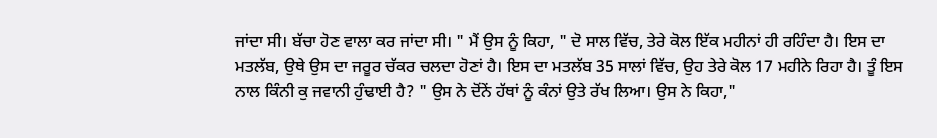ਜਾਂਦਾ ਸੀ। ਬੱਚਾ ਹੋਣ ਵਾਲਾ ਕਰ ਜਾਂਦਾ ਸੀ। " ਮੈਂ ਉਸ ਨੂੰ ਕਿਹਾ, " ਦੋ ਸਾਲ ਵਿੱਚ, ਤੇਰੇ ਕੋਲ ਇੱਕ ਮਹੀਨਾਂ ਹੀ ਰਹਿੰਦਾ ਹੈ। ਇਸ ਦਾ ਮਤਲੱਬ, ਉਥੇ ਉਸ ਦਾ ਜਰੂਰ ਚੱਕਰ ਚਲਦਾ ਹੋਣਾਂ ਹੈ। ਇਸ ਦਾ ਮਤਲੱਬ 35 ਸਾਲਾਂ ਵਿੱਚ, ਉਹ ਤੇਰੇ ਕੋਲ 17 ਮਹੀਨੇ ਰਿਹਾ ਹੈ। ਤੂੰ ਇਸ ਨਾਲ ਕਿੰਨੀ ਕੁ ਜਵਾਨੀ ਹੁੰਢਾਈ ਹੈ? " ਉਸ ਨੇ ਦੋਂਨੇਂ ਹੱਥਾਂ ਨੂੰ ਕੰਨਾਂ ਉਤੇ ਰੱਖ ਲਿਆ। ਉਸ ਨੇ ਕਿਹਾ,"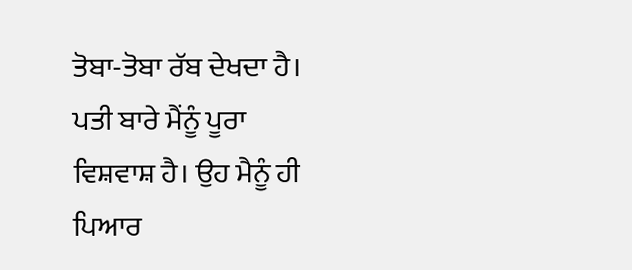ਤੋਬਾ-ਤੋਬਾ ਰੱਬ ਦੇਖਦਾ ਹੈ। ਪਤੀ ਬਾਰੇ ਮੈਂਨੂੰ ਪੂਰਾ ਵਿਸ਼ਵਾਸ਼ ਹੈ। ਉਹ ਮੈਨੂੰ ਹੀ ਪਿਆਰ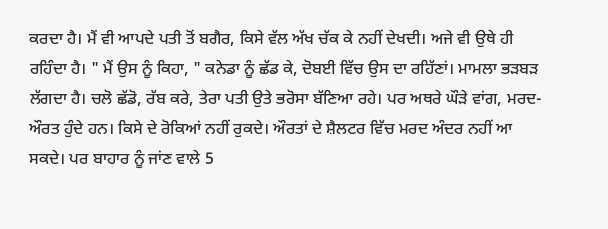ਕਰਦਾ ਹੈ। ਮੈਂ ਵੀ ਆਪਦੇ ਪਤੀ ਤੋਂ ਬਗੈਰ, ਕਿਸੇ ਵੱਲ ਅੱਖ ਚੱਕ ਕੇ ਨਹੀਂ ਦੇਖਦੀ। ਅਜੇ ਵੀ ਉਥੇ ਹੀ ਰਹਿੰਦਾ ਹੈ। " ਮੈਂ ਉਸ ਨੂੰ ਕਿਹਾ, " ਕਨੇਡਾ ਨੂੰ ਛੱਡ ਕੇ, ਦੋਬਈ ਵਿੱਚ ਉਸ ਦਾ ਰਹਿੱਣਾਂ। ਮਾਮਲਾ ਭੜਬੜ ਲੱਗਦਾ ਹੈ। ਚਲੋ ਛੱਡੋ, ਰੱਬ ਕਰੇ, ਤੇਰਾ ਪਤੀ ਉਤੇ ਭਰੋਸਾ ਬੱਣਿਆ ਰਹੇ। ਪਰ ਅਥਰੇ ਘੌੜੇ ਵਾਂਗ, ਮਰਦ-ਔਰਤ ਹੁੰਦੇ ਹਨ। ਕਿਸੇ ਦੇ ਰੋਕਿਆਂ ਨਹੀਂ ਰੁਕਦੇ। ਔਰਤਾਂ ਦੇ ਸ਼ੈਲਟਰ ਵਿੱਚ ਮਰਦ ਅੰਦਰ ਨਹੀਂ ਆ ਸਕਦੇ। ਪਰ ਬਾਹਾਰ ਨੂੰ ਜਾਂਣ ਵਾਲੇ 5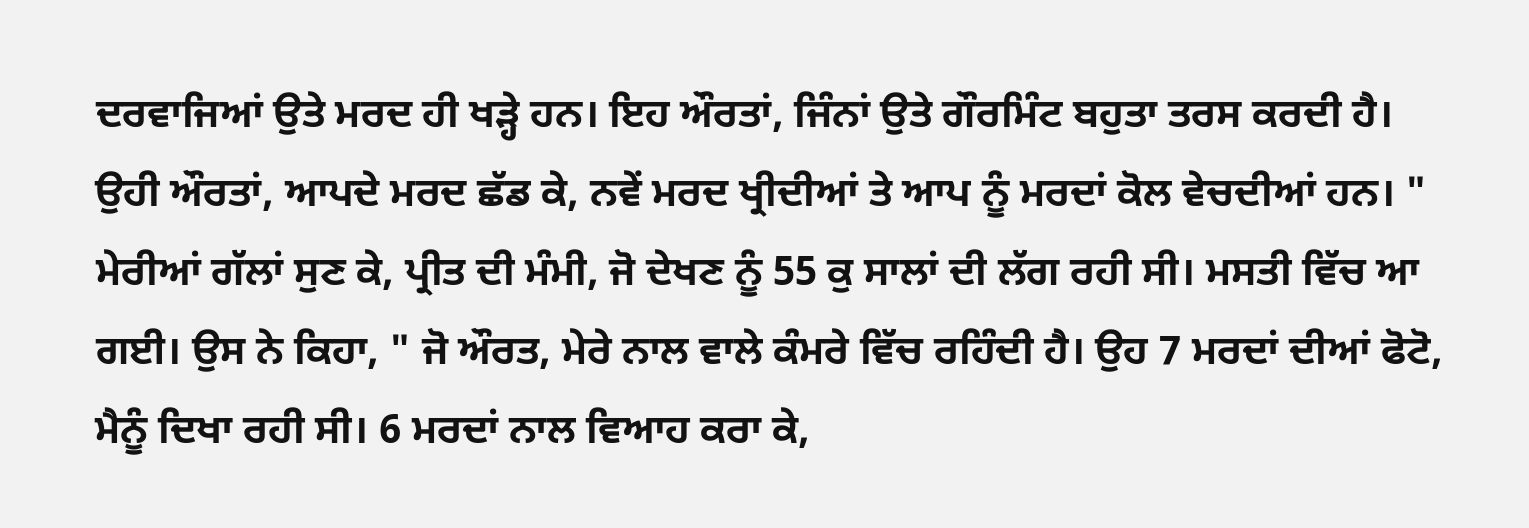ਦਰਵਾਜਿਆਂ ਉਤੇ ਮਰਦ ਹੀ ਖੜ੍ਹੇ ਹਨ। ਇਹ ਔਰਤਾਂ, ਜਿੰਨਾਂ ਉਤੇ ਗੌਰਮਿੰਟ ਬਹੁਤਾ ਤਰਸ ਕਰਦੀ ਹੈ। ਉਹੀ ਔਰਤਾਂ, ਆਪਦੇ ਮਰਦ ਛੱਡ ਕੇ, ਨਵੇਂ ਮਰਦ ਖ੍ਰੀਦੀਆਂ ਤੇ ਆਪ ਨੂੰ ਮਰਦਾਂ ਕੋਲ ਵੇਚਦੀਆਂ ਹਨ। " ਮੇਰੀਆਂ ਗੱਲਾਂ ਸੁਣ ਕੇ, ਪ੍ਰੀਤ ਦੀ ਮੰਮੀ, ਜੋ ਦੇਖਣ ਨੂੰ 55 ਕੁ ਸਾਲਾਂ ਦੀ ਲੱਗ ਰਹੀ ਸੀ। ਮਸਤੀ ਵਿੱਚ ਆ ਗਈ। ਉਸ ਨੇ ਕਿਹਾ, " ਜੋ ਔਰਤ, ਮੇਰੇ ਨਾਲ ਵਾਲੇ ਕੰਮਰੇ ਵਿੱਚ ਰਹਿੰਦੀ ਹੈ। ਉਹ 7 ਮਰਦਾਂ ਦੀਆਂ ਫੋਟੋ, ਮੈਨੂੰ ਦਿਖਾ ਰਹੀ ਸੀ। 6 ਮਰਦਾਂ ਨਾਲ ਵਿਆਹ ਕਰਾ ਕੇ,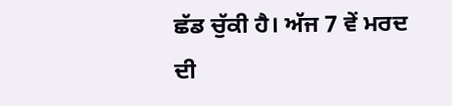ਛੱਡ ਚੁੱਕੀ ਹੈ। ਅੱਜ 7 ਵੇਂ ਮਰਦ ਦੀ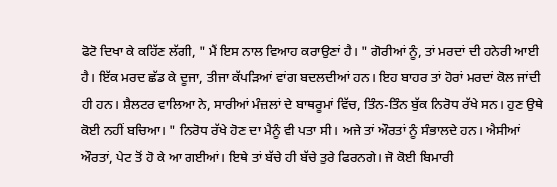ਫੋਟੋ ਦਿਖਾ ਕੇ ਕਹਿੱਣ ਲੱਗੀ, " ਮੈਂ ਇਸ ਨਾਲ ਵਿਆਹ ਕਰਾਉਣਾਂ ਹੈ। " ਗੋਰੀਆਂ ਨੂੰ, ਤਾਂ ਮਰਦਾਂ ਦੀ ਹਨੇਰੀ ਆਈ ਹੈ। ਇੱਕ ਮਰਦ ਛੱਡ ਕੇ ਦੂਜਾ, ਤੀਜਾ ਕੱਪੜਿਆਂ ਵਾਂਗ ਬਦਲਦੀਆਂ ਹਨ। ਇਹ ਬਾਹਰ ਤਾਂ ਹੋਰਾਂ ਮਰਦਾਂ ਕੋਲ ਜਾਂਦੀ ਹੀ ਹਨ। ਸ਼ੈਲਟਰ ਵਾਲਿਆ ਨੇ, ਸਾਰੀਆਂ ਮੰਜ਼ਲਾਂ ਦੇ ਬਾਥਰੂਮਾਂ ਵਿੱਚ, ਤਿੰਨ-ਤਿੰਨ ਬੁੱਕ ਨਿਰੋਧ ਰੱਖੇ ਸਨ। ਹੁਣ ਉਥੇ ਕੋਈ ਨਹੀਂ ਬਚਿਆ। " ਨਿਰੋਧ ਰੱਖੇ ਹੋਣ ਦਾ ਮੈਨੂੰ ਵੀ ਪਤਾ ਸੀ। ਅਜੇ ਤਾਂ ਔਰਤਾਂ ਨੂੰ ਸੰਭਾਲਦੇ ਹਨ। ਐਸੀਆਂ ਔਰਤਾਂ, ਪੇਟ ਤੋਂ ਹੋ ਕੇ ਆ ਗਈਆਂ। ਇਥੇ ਤਾਂ ਬੱਚੇ ਹੀ ਬੱਚੇ ਤੁਰੇ ਫਿਰਨਗੇ। ਜੋ ਕੋਈ ਬਿਮਾਰੀ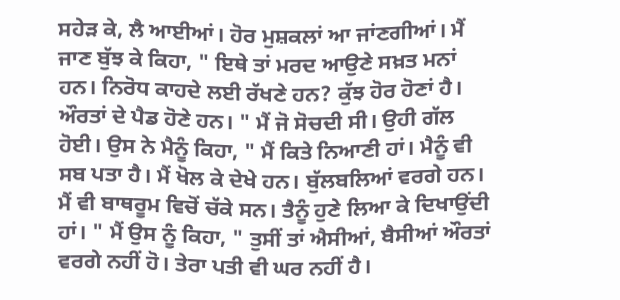ਸਹੇੜ ਕੇ, ਲੈ ਆਈਆਂ। ਹੋਰ ਮੁਸ਼ਕਲਾਂ ਆ ਜਾਂਣਗੀਆਂ। ਮੈਂ ਜਾਣ ਬੁੱਝ ਕੇ ਕਿਹਾ, " ਇਥੇ ਤਾਂ ਮਰਦ ਆਉਣੇ ਸਖ਼ਤ ਮਨਾਂ ਹਨ। ਨਿਰੋਧ ਕਾਹਦੇ ਲਈ ਰੱਖਣੇ ਹਨ? ਕੁੱਝ ਹੋਰ ਹੋਣਾਂ ਹੈ। ਔਰਤਾਂ ਦੇ ਪੈਡ ਹੋਣੇ ਹਨ। " ਮੈਂ ਜੋ ਸੋਚਦੀ ਸੀ। ਉਹੀ ਗੱਲ ਹੋਈ। ਉਸ ਨੇ ਮੈਨੂੰ ਕਿਹਾ, " ਮੈਂ ਕਿਤੇ ਨਿਆਣੀ ਹਾਂ। ਮੈਨੂੰ ਵੀ ਸਬ ਪਤਾ ਹੈ। ਮੈਂ ਖੋਲ ਕੇ ਦੇਖੇ ਹਨ। ਬੁੱਲਬਲਿਆਂ ਵਰਗੇ ਹਨ। ਮੈਂ ਵੀ ਬਾਥਰੂਮ ਵਿਚੋਂ ਚੱਕੇ ਸਨ। ਤੈਨੂੰ ਹੁਣੇ ਲਿਆ ਕੇ ਦਿਖਾਉਂਦੀ ਹਾਂ। " ਮੈਂ ਉਸ ਨੂੰ ਕਿਹਾ, " ਤੁਸੀਂ ਤਾਂ ਐਸੀਆਂ, ਬੈਸੀਆਂ ਔਰਤਾਂ ਵਰਗੇ ਨਹੀਂ ਹੋ। ਤੇਰਾ ਪਤੀ ਵੀ ਘਰ ਨਹੀਂ ਹੈ।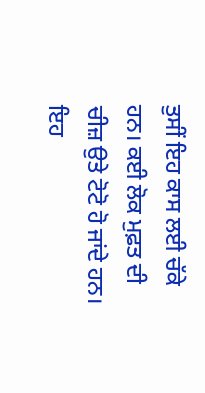ਤੁਸੀਂ ਇਹ ਕਾਸ ਲਈ ਚੱਕੇ ਹਨ। ਕਈ ਲੋਕ ਮੁਫ਼ਤ ਦੀ ਚੀਜ਼ ਉਤੇ ਟੋਟੋ ਹੋ ਜਾਂਦੇ ਹਨ। ਇਹ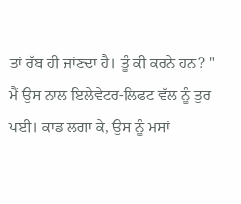ਤਾਂ ਰੱਬ ਹੀ ਜਾਂਣਦਾ ਹੈ। ਤੂੰ ਕੀ ਕਰਨੇ ਹਨ? " ਮੈਂ ਉਸ ਨਾਲ ਇਲੇਵੇਟਰ-ਲਿਫਟ ਵੱਲ ਨੂੰ ਤੁਰ ਪਈ। ਕਾਡ ਲਗਾ ਕੇ, ਉਸ ਨੂੰ ਮਸਾਂ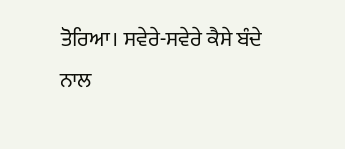ਤੋਰਿਆ। ਸਵੇਰੇ-ਸਵੇਰੇ ਕੈਸੇ ਬੰਦੇ ਨਾਲ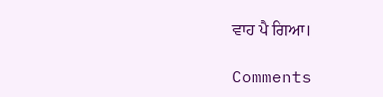ਵਾਹ ਪੈ ਗਿਆ।

Comments